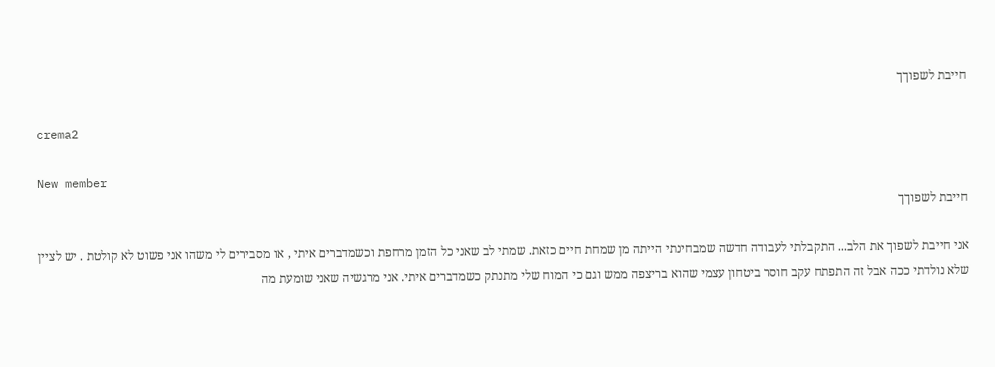חייבת לשפוךך

crema2

New member
חייבת לשפוךך

אני חייבת לשפוך את הלב... התקבלתי לעבודה חדשה שמבחינתי הייתה מן שמחת חיים כזאת. שמתי לב שאני כל הזמן מרחפת וכשמדברים איתי , או מסבירים לי משהו אני פשוט לא קולטת . יש לציין שלא נולדתי ככה אבל זה התפתח עקב חוסר ביטחון עצמי שהוא בריצפה ממש וגם כי המוח שלי מתנתק כשמדברים איתי. אני מרגשיה שאני שומעת מה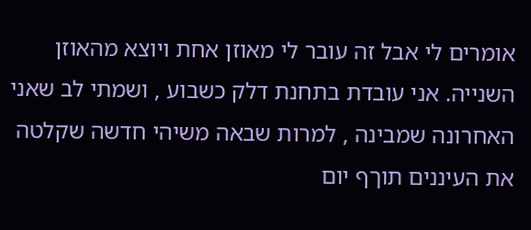אומרים לי אבל זה עובר לי מאוזן אחת ויוצא מהאוזן השנייה. אני עובדת בתחנת דלק כשבוע , ושמתי לב שאני האחרונה שמבינה , למרות שבאה משיהי חדשה שקלטה את העיננים תוךף יום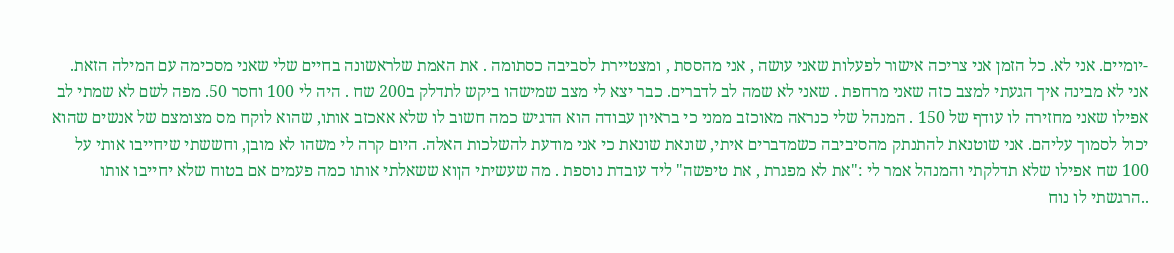-יומיים. אני לא. כל הזמן אני צריכה אישור לפעלות שאני עושה , אני מהססת , ומצטיירת לסביבה כסתומה . את האמת שלראשונה בחיים שלי שאני מסכימה עם המילה הזאת. אני לא מבינה איך הגעתי למצב כזה שאני מרחפת . שאני לא שמה לב לדברים. כבר יצא לי מצב שמישהו ביקש לתדלק ב200 שח . היה לי 100 וחסר 50. מפה לשם לא שמתי לב אפילו שאני מחזירה לו עודף של 150 . המנהל שלי כנראה מאוכזב ממני כי בראיון עבודה הוא הדגיש כמה חשוב לו שלא אאכזב אותו, שהוא לוקח מס מצומצם של אנשים שהוא יכול לסמוך עליהם. אני שוטנאת להתנתק מהסיביבה כשמדברים איתי, שונאת שונאת כי אני מודעת להשלכות האלה. היום קרה לי משהו לא מובן, וחששתי שיחייבו אותי על 100 שח אפילו שלא תדלקתי והמנהל אמר לי :"את לא מפגרת , את טיפשה" ליד עובדת נוספת . מה שעשיתי הןוא ששאלתי אותו כמה פעמים אם בטוח שלא יחייבו אותו ..הרגשתי לו נוח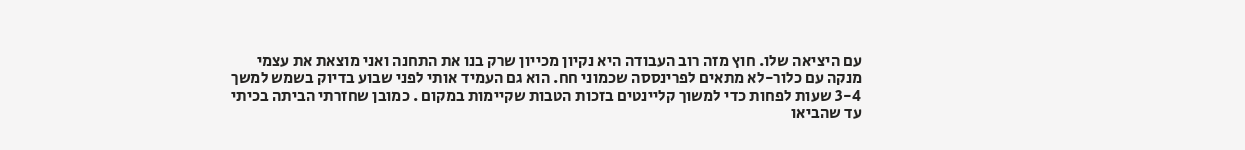עם היציאה שלו. חוץ מזה רוב העבודה היא נקיון מכייון שרק בנו את התחנה ואני מוצאת את עצמי מנקה עם כלור-לא מתאים לפרינססה שכמוני חח. הוא גם העמיד אותי לפני שבוע בדיוק בשמש למשך 3-4 שעות לפחות כדי למשוך קליינטים בזכות הטבות שקיימות במקום . כמובן שחזרתי הביתה בכיתי עד שהביאו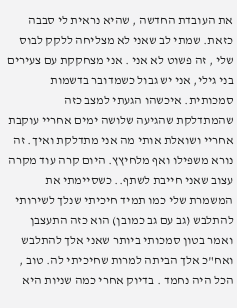את העובדת החדשה , שהיא נראית לי סבבה כזאת. שמתי לב שאני לא מצליחה ללקק לבוס שלי , זה פשוט לא אני . אני מצחקקת עם צעירים בני גילי, אני יש גבול כשמדובר בדשמות סמכותית. איכשהו הגעתי למצב כזה שהמתדלקת שהגיעה שלושה ימים אחריי עוקבת אחריי ושואלת אותי מה אני מתדלקת ואיך. זה נורא משפילו ואף מלחיץץ. היום קרה עוד מקרה עצוב שאני חייבת לשתף.. כשסיימתי את המשמרת שלי כמו תמיד חיכיתי שנלך לשירותי להתלבש (גב עם גב כמובן) הוא כזה התעצבן ואמר בטון סמכותי ביותר שאני אלך להתלבש ואח"כ אלך הביתה למרות שחיכיתי לה. טוב , הכל היה נחמד . בדיוק אחרי כמה שניות היא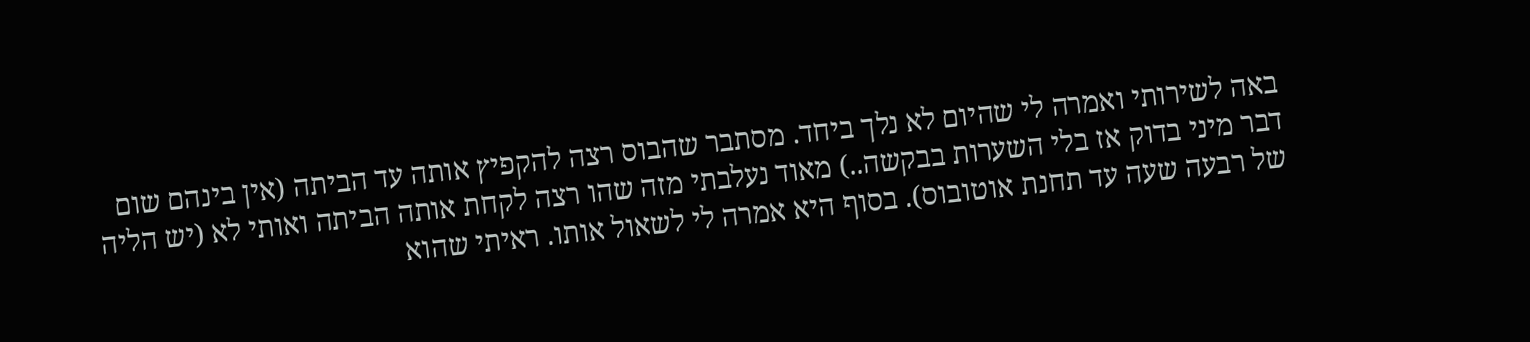באה לשירותי ואמרה לי שהיום לא נלך ביחד. מסתבר שהבוס רצה להקפיץ אותה עד הביתה (אין בינהם שום דבר מיני בדוק אז בלי השערות בבקשה..) מאוד נעלבתי מזה שהו רצה לקחת אותה הביתה ואותי לא (יש הליה של רבעה שעה עד תחנת אוטובוס). בסוף היא אמרה לי לשאול אותו. ראיתי שהוא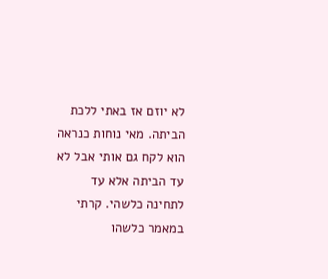לא יוזם אז באתי ללכת הביתה. מאי נוחות כנראה הוא לקח גם אותי אבל לא עד הביתה אלא עד לתחינה כלשהי. קרתי במאמר כלשהו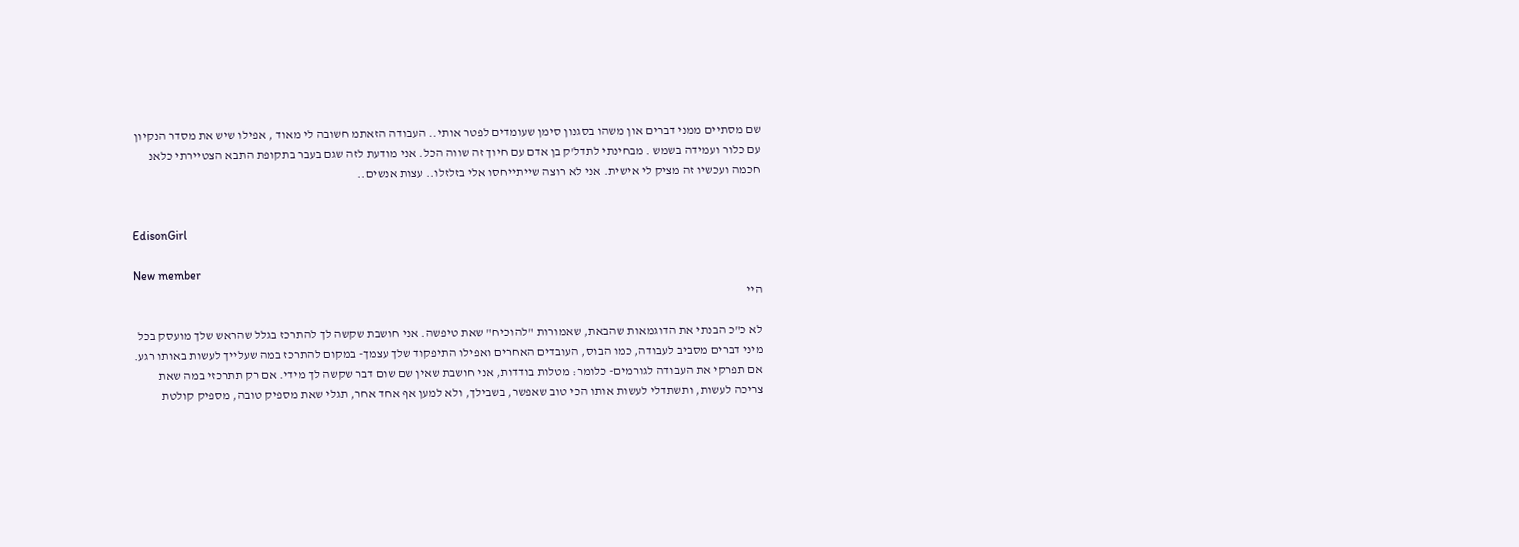שם מסתיים ממני דברים און משהו בסגנון סימן שעומדים לפטר אותי.. העבודה הזאתמ חשובה לי מאוד , אפילו שיש את מסדר הנקיון עם כלור ועמידה בשמש . מבחינתי לתדל'ק בן אדם עם חיוך זה שווה הכל. אני מודעת לזה שגם בעבר בתקופת התבא הצטיירתי כלאנ חכמה ועכשיו זה מציק לי אישית. אני לא רוצה שייתייחסו אלי בזלזלו.. עצות אנשים..


EdisonGirl

New member
היי

לא כ"כ הבנתי את הדוגמאות שהבאת, שאמורות "להוכיח" שאת טיפשה. אני חושבת שקשה לך להתרכז בגלל שהראש שלך מועסק בכל מיני דברים מסביב לעבודה, כמו הבוס, העובדים האחרים ואפילו התיפקוד שלך עצמך- במקום להתרכז במה שעלייך לעשות באותו רגע. אם תפרקי את העבודה לגורמים- כלומר: מטלות בודדות, אני חושבת שאין שם שום דבר שקשה לך מידי. אם רק תתרכזי במה שאת צריכה לעשות, ותשתדלי לעשות אותו הכי טוב שאפשר, בשבילך, ולא למען אף אחד אחר, תגלי שאת מספיק טובה, מספיק קולטת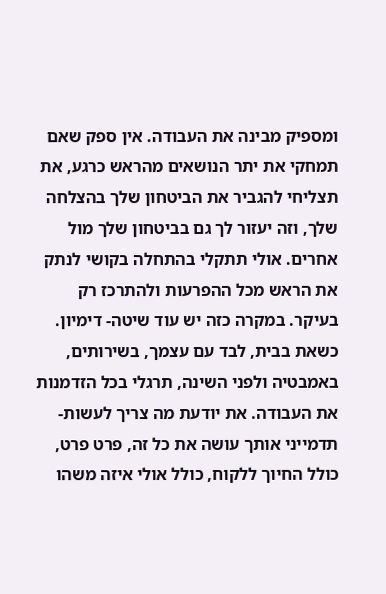ומספיק מבינה את העבודה. אין ספק שאם תמחקי את יתר הנושאים מהראש כרגע, את תצליחי להגביר את הביטחון שלך בהצלחה שלך, וזה יעזור לך גם בביטחון שלך מול אחרים. אולי תתקלי בהתחלה בקושי לנתק את הראש מכל ההפרעות ולהתרכז רק בעיקר. במקרה כזה יש עוד שיטה- דימיון. כשאת בבית, לבד עם עצמך, בשירותים, באמבטיה ולפני השינה, תרגלי בכל הזדמנות את העבודה. את יודעת מה צריך לעשות- תדמייני אותך עושה את כל זה, פרט פרט, כולל החיוך ללקוח, כולל אולי איזה משהו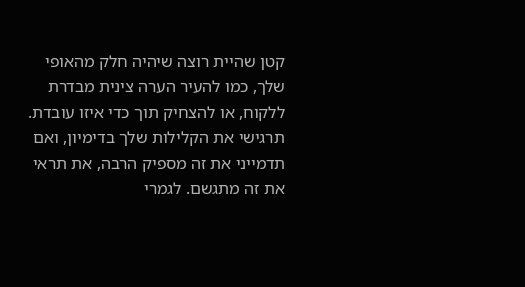קטן שהיית רוצה שיהיה חלק מהאופי שלך, כמו להעיר הערה צינית מבדרת ללקוח, או להצחיק תוך כדי איזו עובדת. תרגישי את הקלילות שלך בדימיון, ואם תדמייני את זה מספיק הרבה, את תראי את זה מתגשם. לגמרי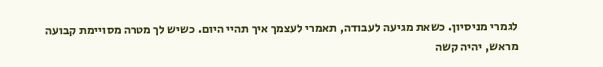לגמרי מניסיון. כשאת מגיעה לעבודה, תאמרי לעצמך איך תהיי היום. כשיש לך מטרה מסויימת קבועה מראש, יהיה קשה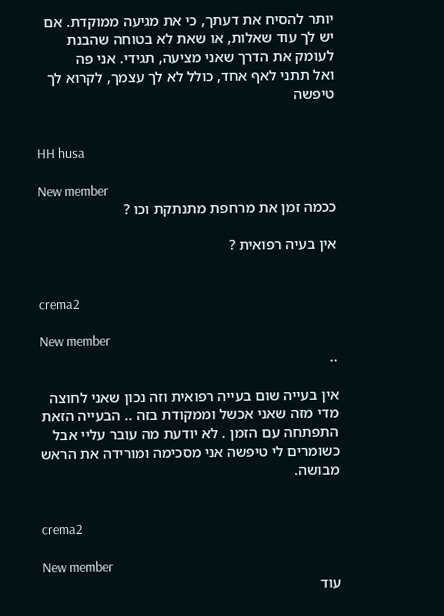יותר להסיח את דעתך, כי את מגיעה ממוקדת. אם יש לך עוד שאלות, או שאת לא בטוחה שהבנת לעומק את הדרך שאני מציעה, תגידי. אני פה
ואל תתני לאף אחד, כולל לא לך עצמך, לקרוא לך טיפשה


HH husa

New member
ככמה זמן את מרחפת מתנתקת וכו ?

אין בעיה רפואית ?


crema2

New member
..

אין בעייה שום בעייה רפואית וזה נכון שאני לחוצה מדי מזה שאני אכשל וממקודת בזה .. הבעייה הזאת התפתחה עם הזמן . לא יודעת מה עובר עליי אבל כשומרים לי טיפשה אני מסכימה ומורידה את הראש מבושה.


crema2

New member
עוד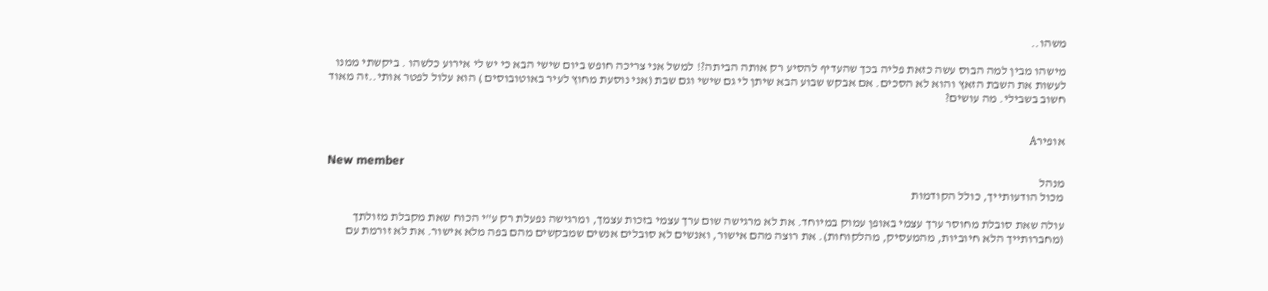משהו..

מישהו מבין למה הבוס עשה כזאת פליה בכך שהעדיף להסיע רק אותה הביתה?! למשל אני צריכה חופש ביום שישי הבא כי יש לי אירוע כלשהו . ביקשתי ממנו לעשות את השבת הזאץ והוא לא הסכים. אם אבקש שבוע הבא שיתן לי גם שישי וגם שבת (אני נוסעת מחוץ לעיר באוטובוסים ) הוא עלול לפטר אותי..זה מאוד חשוב בשבילי. מה עושים?


אופירA

New member
מנהל
מכול הודעותייך, כולל הקודמות

עולה שאת סובלת מחוסר ערך עצמי באופן עמוק במיוחד. את לא מרגישה שום ערך עצמי בזכות עצמך, ומרגישה נפעלת רק ע"י הכוח שאת מקבלת מזולתך (מחברותייך הלא חיוביות, מהמעסיק, מהלקוחות). את רוצה מהם אישור, ואנשים לא סובלים אנשים שמבקשים מהם בפה מלא אישור. את לא זורמת עם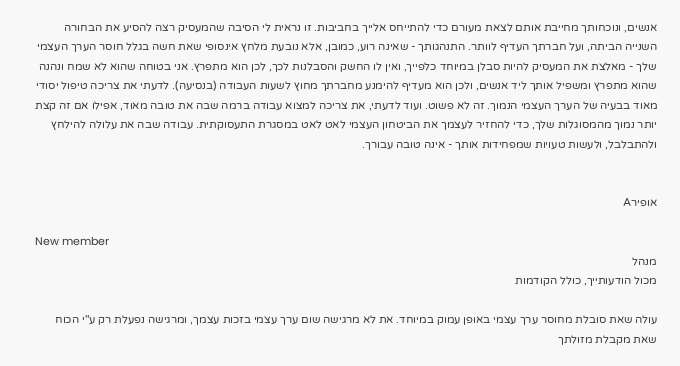אנשים, ונוכחותך מחייבת אותם לצאת מעורם כדי להתייחס אלייך בחביבות. זו נראית לי הסיבה שהמעסיק רצה להסיע את הבחורה השנייה הביתה, ועל חברתך העדיף לוותר. התנהגותך - שאינה רוע, כמובן, אלא נובעת מלחץ אינסופי שאת חשה בגלל חוסר הערך העצמי שלך - מאלצת את המעסיק להיות סבלן במיוחד כלפייך, ואין לו החשק והסבלנות לכך, לכן הוא מתפרץ. אני בטוחה שהוא לא שמח ונהנה שהוא מתפרץ ומשפיל אותך ליד אנשים, ולכן הוא מעדיף להימנע מחברתך מחוץ לשעות העבודה (בנסיעה). לדעתי את צריכה טיפול יסודי מאוד בבעיה של הערך העצמי הנמוך. זה לא פשוט. ועוד לדעתי, את צריכה למצוא עבודה ברמה שבה את טובה מאוד, אפילו אם זה קצת יותר נמוך מהמסוגלות שלך, כדי להחזיר לעצמך את הביטחון העצמי לאט לאט במסגרת התעסוקתית. עבודה שבה את עלולה להילחץ ולהתבלבל, ולעשות טעויות שמפחידות אותך - אינה טובה עבורך.


אופירA

New member
מנהל
מכול הודעותייך, כולל הקודמות

עולה שאת סובלת מחוסר ערך עצמי באופן עמוק במיוחד. את לא מרגישה שום ערך עצמי בזכות עצמך, ומרגישה נפעלת רק ע"י הכוח שאת מקבלת מזולתך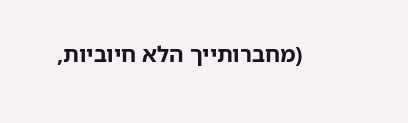(מחברותייך הלא חיוביות,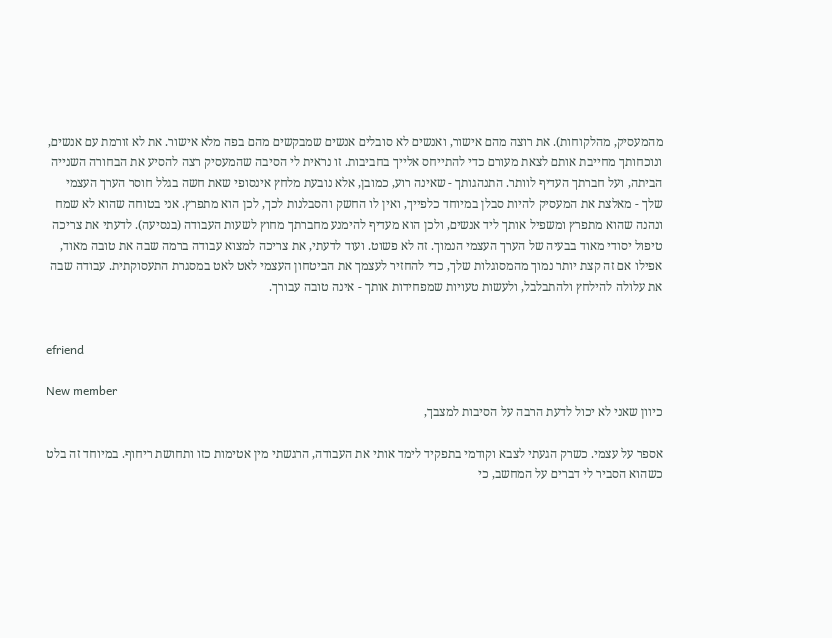מהמעסיק, מהלקוחות). את רוצה מהם אישור, ואנשים לא סובלים אנשים שמבקשים מהם בפה מלא אישור. את לא זורמת עם אנשים, ונוכחותך מחייבת אותם לצאת מעורם כדי להתייחס אלייך בחביבות. זו נראית לי הסיבה שהמעסיק רצה להסיע את הבחורה השנייה הביתה, ועל חברתך העדיף לוותר. התנהגותך - שאינה רוע, כמובן, אלא נובעת מלחץ אינסופי שאת חשה בגלל חוסר הערך העצמי שלך - מאלצת את המעסיק להיות סבלן במיוחד כלפייך, ואין לו החשק והסבלנות לכך, לכן הוא מתפרץ. אני בטוחה שהוא לא שמח ונהנה שהוא מתפרץ ומשפיל אותך ליד אנשים, ולכן הוא מעדיף להימנע מחברתך מחוץ לשעות העבודה (בנסיעה). לדעתי את צריכה טיפול יסודי מאוד בבעיה של הערך העצמי הנמוך. זה לא פשוט. ועוד לדעתי, את צריכה למצוא עבודה ברמה שבה את טובה מאוד, אפילו אם זה קצת יותר נמוך מהמסוגלות שלך, כדי להחזיר לעצמך את הביטחון העצמי לאט לאט במסגרת התעסוקתית. עבודה שבה את עלולה להילחץ ולהתבלבל, ולעשות טעויות שמפחידות אותך - אינה טובה עבורך.


efriend

New member
כיוון שאני לא יכול לדעת הרבה על הסיבות למצבך,

אספר על עצמי. כשרק הגעתי לצבא וקודמי בתפקיד לימד אותי את העבודה, הרגשתי מין אטימות כזו ותחושת ריחוף. במיוחד זה בלט כשהוא הסביר לי דברים על המחשב, כי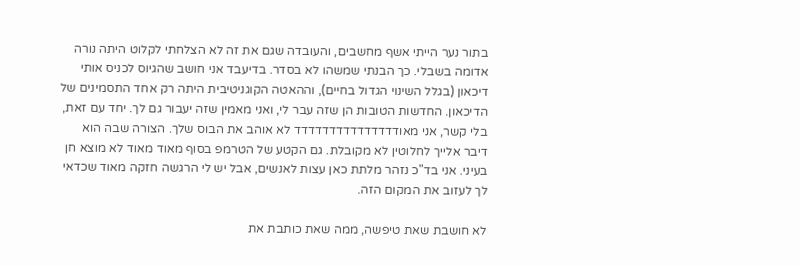בתור נער הייתי אשף מחשבים, והעובדה שגם את זה לא הצלחתי לקלוט היתה נורה אדומה בשבלי. כך הבנתי שמשהו לא בסדר. בדיעבד אני חושב שהגיוס לכניס אותי דיכאון (בגלל השינוי הגדול בחיים), וההאטה הקוגניטיבית היתה רק אחד התסמינים של הדיכאון. החדשות הטובות הן שזה עבר לי, ואני מאמין שזה יעבור גם לך. יחד עם זאת, בלי קשר, אני מאודדדדדדדדדדדדדדד לא אוהב את הבוס שלך. הצורה שבה הוא דיבר אלייך לחלוטין לא מקובלת. גם הקטע של הטרמפ בסוף מאוד מאוד לא מוצא חן בעיני. אני בד"כ נזהר מלתת כאן עצות לאנשים, אבל יש לי הרגשה חזקה מאוד שכדאי לך לעזוב את המקום הזה.

לא חושבת שאת טיפשה, ממה שאת כותבת את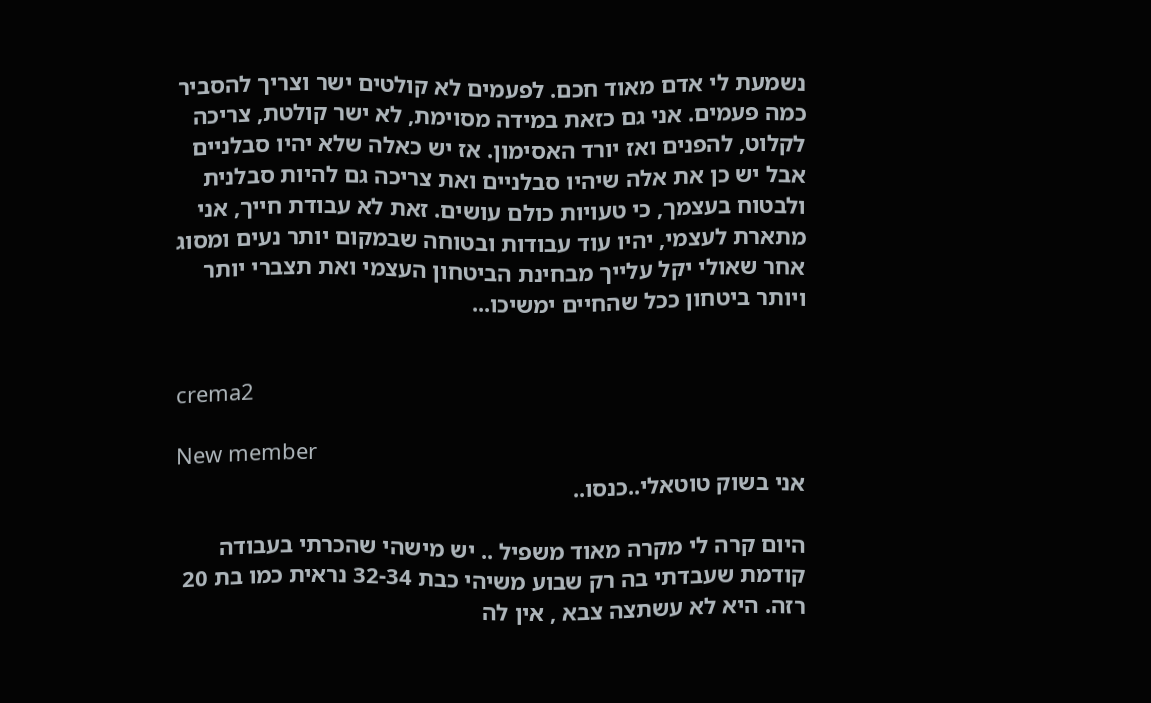נשמעת לי אדם מאוד חכם. לפעמים לא קולטים ישר וצריך להסביר כמה פעמים. אני גם כזאת במידה מסוימת, לא ישר קולטת, צריכה לקלוט, להפנים ואז יורד האסימון. אז יש כאלה שלא יהיו סבלניים אבל יש כן את אלה שיהיו סבלניים ואת צריכה גם להיות סבלנית ולבטוח בעצמך, כי טעויות כולם עושים. זאת לא עבודת חייך, אני מתארת לעצמי, יהיו עוד עבודות ובטוחה שבמקום יותר נעים ומסוג אחר שאולי יקל עלייך מבחינת הביטחון העצמי ואת תצברי יותר ויותר ביטחון ככל שהחיים ימשיכו...


crema2

New member
אני בשוק טוטאלי..כנסו..

היום קרה לי מקרה מאוד משפיל .. יש מישהי שהכרתי בעבודה קודמת שעבדתי בה רק שבוע משיהי כבת 32-34 נראית כמו בת 20 רזה. היא לא עשתצה צבא , אין לה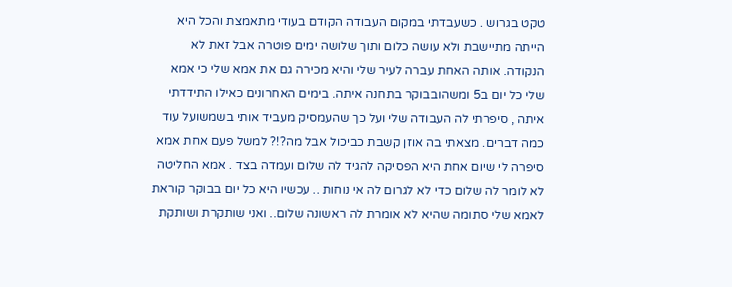טקט בגרוש . כשעבדתי במקום העבודה הקודם בעודי מתאמצת והכל היא הייתה מתיישבת ולא עושה כלום ותוך שלושה ימים פוטרה אבל זאת לא הנקודה. אותה האחת עברה לעיר שלי והיא מכירה גם את אמא שלי כי אמא שלי כל יום ב5 ומשהובבוקר בתחנה איתה. בימים האחרונים כאילו התידדתי איתה , סיפרתי לה העבודה שלי ועל כך שהעמסיק מעביד אותי בשמשועל עוד כמה דברים. מצאתי בה אוזן קשבת כביכול אבל מה?!? למשל פעם אחת אמא סיפרה לי שיום אחת היא הפסיקה להגיד לה שלום ועמדה בצד . אמא החליטה לא לומר לה שלום כדי לא לגרום לה אי נוחות .. עכשיו היא כל יום בבוקר קוראת לאמא שלי סתומה שהיא לא אומרת לה ראשונה שלום.. ואני שותקרת ושותקת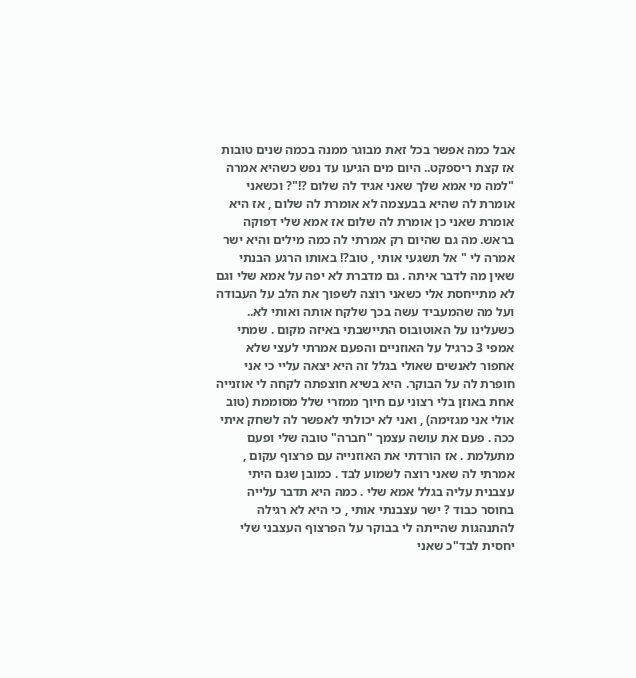אבל כמה אפשר בכל זאת מבוגר ממנה בכמה שנים טובות אז קצת ריספקט.. היום מים הגיעו עד נפש כשהיא אמרה "למה מי אמא שלך שאני אגיד לה שלום ?!"? וכשאני אומרת לה שהיא בבעצמה לא אומרת לה שלום , אז היא אומרת שאני כן אומרת לה שלום אז אמא שלי דפוקה בראש. מה גם שהיום רק אמרתי לה כמה מילים והיא ישר אמרה לי " אל תשגעי אותי , טוב?! באותו הרגע הבנתי שאין מה לדבר איתה . גם מדברת לא יפה על אמא שלי וגם לא מתייחסת אלי כשאני רוצה לשפוך את הלב על העבודה ועל מה שהמעביד עשה בכך שלקח אותה ואותי לא.. כשעלינו על האוטובוס התיישבתי באיזה מקום . שמתי אמפי 3 כרגיל על האוזניים והפעם אמרתי לעצי שלא אחפור לאנשים שאולי בגלל זה היא יצאה עליי כי אני חופרת לה על הבוקר. היא בשיא חוצפתה לקחה לי אוזנייה אחת באוזן בלי רצוני עם חיוך ממזרי שלל מסוממת (טוב אולי אני מגזימה) , ואני לא יכולתי לאפשר לה לשחק איתי ככה . פעם את עושה עצמך "חברה" טובה שלי ופעם מתעלמת . אז הורדתי את האוזנייה עם פרצוף עקום , אמרתי לה שאני רוצה לשמוע לבד . כמובן שגם היתי עצבנית עליה בגלל אמא שלי . כמה היא תדבר עלייה בחוסר כבוד ? ישר עצבנתי אותי , כי היא לא רגילה להתנהגות שהייתה לי בבוקר על הפרצוף העצבני שלי יחסית לבד"כ שאני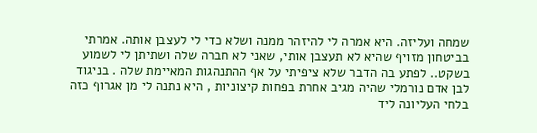שמחה ועליזה. היא אמרה לי להיזהר ממנה ושלא כדי לי לעצבן אותה. אמרתי בביטחון מזויף שהיא לא תעצבן אותי, שאני לא חברה שלה ושתיתן לי לשמוע בשקט.. לפתע בה הדבר שלא ציפיתי על אף ההתנהגות המאיימת שלה . בניגוד לבן אדם נורמלי שהיה מגיב אחרת בפחות קיצוניות , היא נתנה לי מן אגרוף כזה בלחי העליונה ליד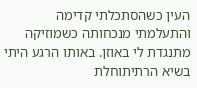העין כשהסתכלתי קדימה והתעלמתי מנכחותה כשמוזיקה מתנגדת לי באוזן. באותו הרגע היתי בשיא הרתיתוחלת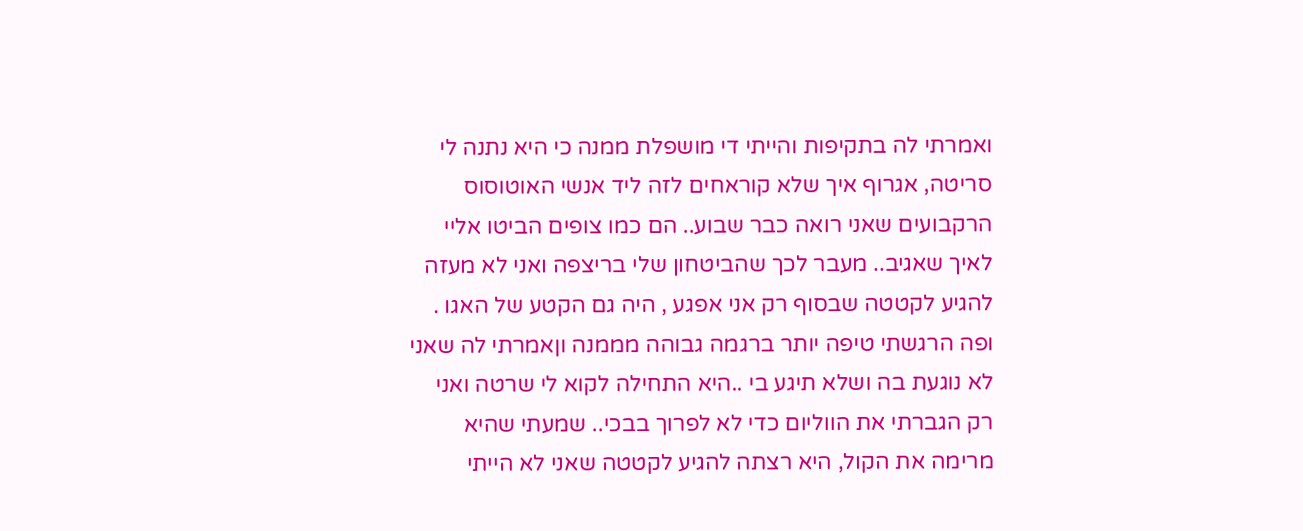ואמרתי לה בתקיפות והייתי די מושפלת ממנה כי היא נתנה לי סריטה, אגרוף איך שלא קוראחים לזה ליד אנשי האוטוסוס הרקבועים שאני רואה כבר שבוע.. הם כמו צופים הביטו אליי לאיך שאגיב.. מעבר לכך שהביטחון שלי בריצפה ואני לא מעזה להגיע לקטטה שבסוף רק אני אפגע , היה גם הקטע של האגו . ופה הרגשתי טיפה יותר ברגמה גבוהה מממנה וןאמרתי לה שאני לא נוגעת בה ושלא תיגע בי ..היא התחילה לקוא לי שרטה ואני רק הגברתי את הווליום כדי לא לפרוך בבכי.. שמעתי שהיא מרימה את הקול, היא רצתה להגיע לקטטה שאני לא הייתי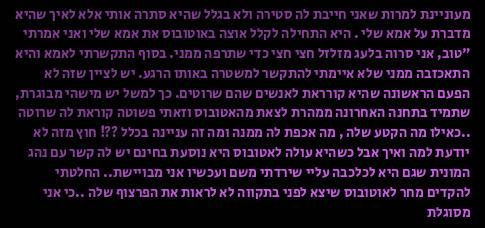מעוניינת למרות שאני חייבת לה סטירה ולא בגלל שהיא סתרה אותי אלא לאיך שהיא מדברת על אמא שלי . היא התחילה לקלל אוצה באוטובוס את אמא שלי ואני אמרתי "טוב, אני סרוה בלעג מזלזל חצי חצי כדי שתרפה ממני. בסוף התקשרתי לאמא והיא התאכזבה ממני שלא איימתי להתקשר למשטרה באותו הרגע. יש לציין שזה לא הפעם הראשונה שהיא קורראת לאנשים שהם שרוטים. כך למשל יש מישהי מבוגרת, שתמיד בתחנה האחרונה ממהרת לצאת מהאטובוס וזאתי פשוטה קוראת לה שרוטה ..כאילו מה הקטע שלה , מה אכפת לה ממנה ומה זה עניינה בכלל ??! חוץ מזה לא יודעת למה ואיך אבל כשהיא עולה לאטובוס היא נוסעת בחינם יש לה קשר עם נהג המונית שגם היא לכלכבה עליי שירדתי משם ועכשיו אני מבויישת.. החלטתי להקדים מחר לאוטובוס שיצא לפני בתקווה לא לראות את הפרצוף שלה ..כי אני מסוגלת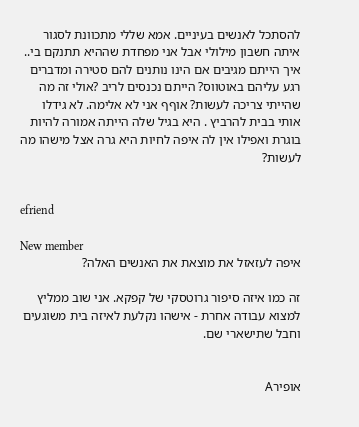להסתכל לאנשים בעיניים. אמא שללי מתכוונת לסגור איתה חשבון מילולי אבל אני מפחדת שההיא תתנקם בי.. איך הייתם מגיבים אם הינו נותנים להם סטירה ומדברים רגע עליהם באוטווס? הייתם נכנסים לריב ?אולי זה מה שהייתי צריכה לעשות? אוףף אני לא אלימה. לא גידלו אותי בבית להרביץ . היא בגיל שלה הייתה אמורה להיות בוגרת ואפילו אין לה איפה לחיות היא גרה אצל מישהו מה לעשות?


efriend

New member
איפה לעזאזל את מוצאת את האנשים האלה?

זה כמו איזה סיפור גרוטסקי של קפקא. אני שוב ממליץ למצוא עבודה אחרת - אישהו נקלעת לאיזה בית משוגעים וחבל שתישארי שם.


אופירA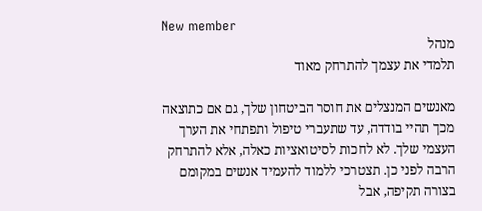New member
מנהל
תלמדי את עצמך להתרחק מאוד

מאנשים המנצלים את חוסר הביטחון שלך, גם אם כתוצאה מכך תהיי בודדה, עד שתעברי טיפול ותפתחי את הערך העצמי שלך. לא לחכות לסיטואציות כאלה, אלא להתרחק הרבה לפני כן. תצטרכי ללמוד להעמיד אנשים במקומם בצורה תקיפה, אבל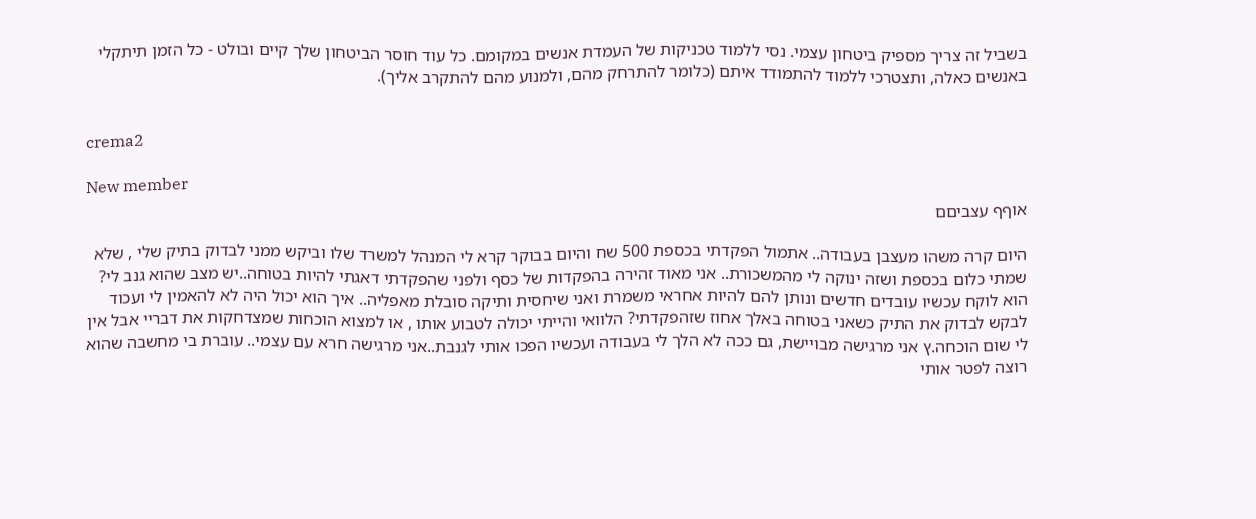בשביל זה צריך מספיק ביטחון עצמי. נסי ללמוד טכניקות של העמדת אנשים במקומם. כל עוד חוסר הביטחון שלך קיים ובולט - כל הזמן תיתקלי באנשים כאלה, ותצטרכי ללמוד להתמודד איתם (כלומר להתרחק מהם, ולמנוע מהם להתקרב אליך).


crema2

New member
אוףף עצביםם

היום קרה משהו מעצבן בעבודה.. אתמול הפקדתי בכספת 500 שח והיום בבוקר קרא לי המנהל למשרד שלו וביקש ממני לבדוק בתיק שלי , שלא שמתי כלום בכספת ושזה ינוקה לי מהמשכורת.. אני מאוד זהירה בהפקדות של כסף ולפני שהפקדתי דאגתי להיות בטוחה..יש מצב שהוא גנב לי? הוא לוקח עכשיו עובדים חדשים ונותן להם להיות אחראי משמרת ואני שיחסית ותיקה סובלת מאפליה.. איך הוא יכול היה לא להאמין לי ועכוד לבקש לבדוק את התיק כשאני בטוחה באלך אחוז שזהפקדתי? הלוואי והייתי יכולה לטבוע אותו , או למצוא הוכחות שמצדחקות את דבריי אבל אין לי שום הוכחה.ץ אני מרגישה מבויישת, גם ככה לא הלך לי בעבודה ועכשיו הפכו אותי לגנבת..אני מרגישה חרא עם עצמי.. עוברת בי מחשבה שהוא רוצה לפטר אותי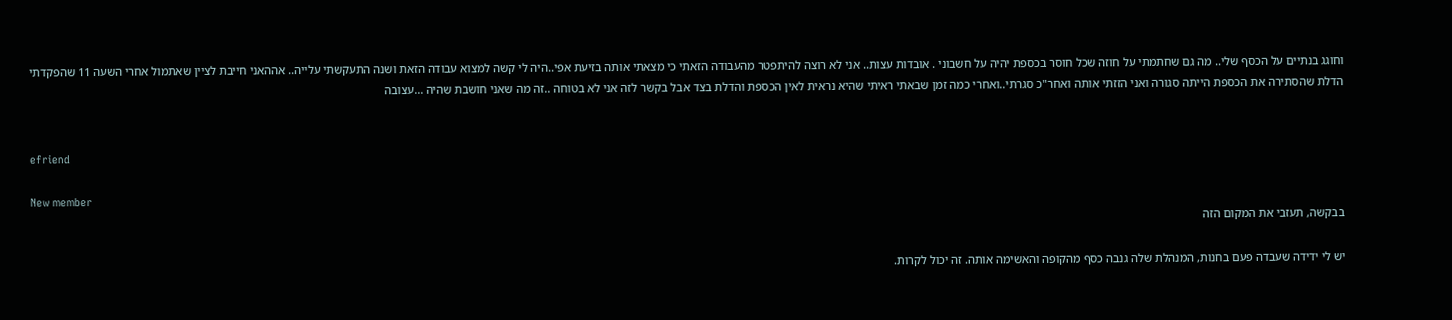וחוגג בנתיים על הכסף שלי.. מה גם שחתמתי על חוזה שכל חוסר בכספת יהיה על חשבוני . אובדות עצות.. אני לא רוצה להיתפטר מהעבודה הזאתי כי מצאתי אותה בזיעת אפי..היה לי קשה למצוא עבודה הזאת ושנה התעקשתי עלייה.. אההאני חייבת לציין שאתמול אחרי השעה 11 שהפקדתי הדלת שהסתירה את הכספת הייתה סגורה ואני הזזתי אותה ואחר"כ סגרתי..ואחרי כמה זמן שבאתי ראיתי שהיא נראית לאין הכספת והדלת בצד אבל בקשר לזה אני לא בטוחה ..זה מה שאני חושבת שהיה ...עצובה


efriend

New member
בבקשה, תעזבי את המקום הזה

יש לי ידידה שעבדה פעם בחנות, המנהלת שלה גנבה כסף מהקופה והאשימה אותה. זה יכול לקרות.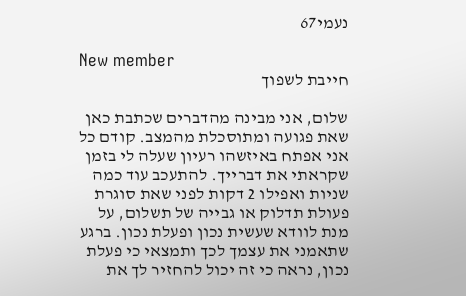נעמי67

New member
חייבת לשפוך

שלום, אני מבינה מהדברים שכתבת כאן שאת פגועה ומתוסכלת מהמצב. קודם כל אני אפתח באיזשהו רעיון שעלה לי בזמן שקראתי את דברייך. להתעכב עוד כמה שניות ואפילו 2 דקות לפני שאת סוגרת פעולת תדלוק או גבייה של תשלום, על מנת לוודא שעשית נכון ופעלת נכון. ברגע שתאמני את עצמך לכך ותמצאי כי פעלת נכון, נראה כי זה יכול להחזיר לך את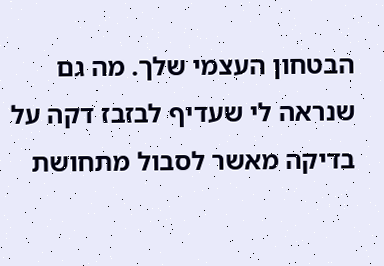הבטחון העצמי שלך. מה גם שנראה לי שעדיף לבזבז דקה על בדיקה מאשר לסבול מתחושת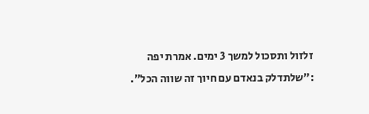זלזול ותסכול למשך 3 ימים. אמרת יפה :"שלתדלק בנאדם עם חיוך זה שווה הכל".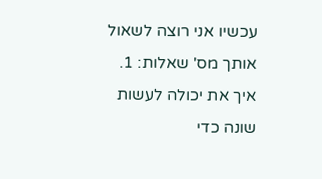עכשיו אני רוצה לשאול אותך מס' שאלות: 1. איך את יכולה לעשות שונה כדי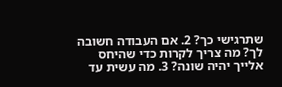שתרגישי כך? 2. אם העבודה חשובה לך? מה צריך לקרות כדי שהיחס אלייך יהיה שונה? 3. מה עשית עד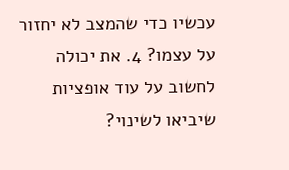עכשיו כדי שהמצב לא יחזור על עצמו? 4. את יכולה לחשוב על עוד אופציות שיביאו לשינוי?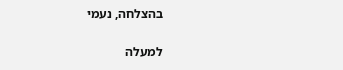בהצלחה, נעמי

למעלה